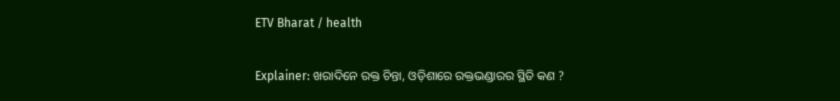ETV Bharat / health

Explainer: ଖରାଦିନେ ରକ୍ତ ଚିନ୍ତା, ଓଡ଼ିଶାରେ ରକ୍ତଭଣ୍ଡାରର ସ୍ଥିତି କଣ ?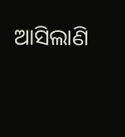ଆସିଲାଣି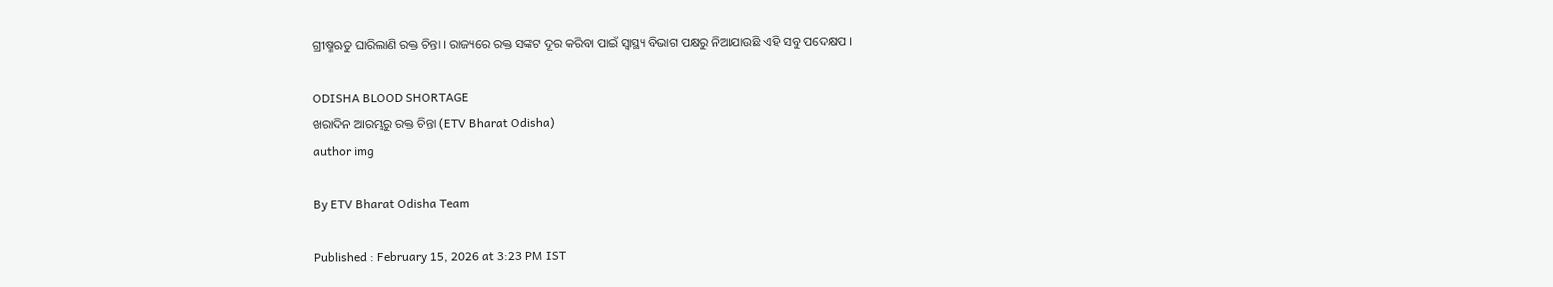ଗ୍ରୀଷ୍ମଋତୁ ଘାରିଲାଣି ରକ୍ତ ଚିନ୍ତା । ରାଜ୍ୟରେ ରକ୍ତ ସଙ୍କଟ ଦୂର କରିବା ପାଇଁ ସ୍ବାସ୍ଥ୍ୟ ବିଭାଗ ପକ୍ଷରୁ ନିଆଯାଉଛି ଏହି ସବୁ ପଦେକ୍ଷପ ।

ODISHA BLOOD SHORTAGE
ଖରାଦିନ ଆରମ୍ଭରୁ ରକ୍ତ ଚିନ୍ତା (ETV Bharat Odisha)
author img

By ETV Bharat Odisha Team

Published : February 15, 2026 at 3:23 PM IST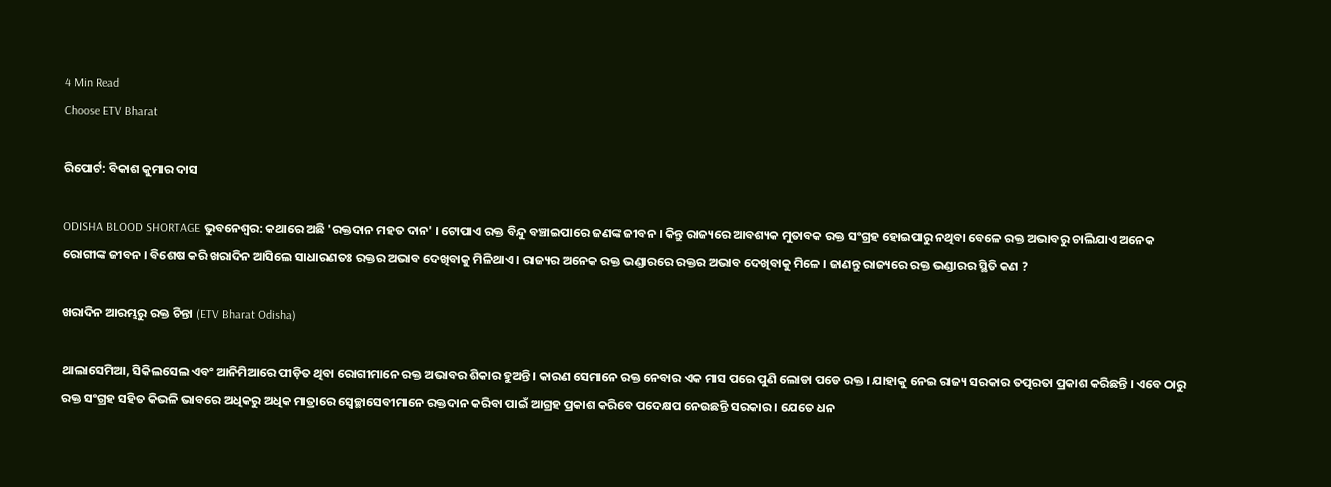4 Min Read
Choose ETV Bharat

ରିପୋର୍ଟ: ବିକାଶ କୁମାର ଦାସ

ODISHA BLOOD SHORTAGE ଭୁବନେଶ୍ବର: କଥାରେ ଅଛି 'ରକ୍ତଦାନ ମହତ ଦାନ' । ଟୋପାଏ ରକ୍ତ ବିନ୍ଦୁ ବଞ୍ଚାଇପାରେ ଜଣଙ୍କ ଜୀବନ । କିନ୍ତୁ ରାଜ୍ୟରେ ଆବଶ୍ୟକ ମୁତାବକ ରକ୍ତ ସଂଗ୍ରହ ହୋଇପାରୁ ନଥିବା ବେଳେ ରକ୍ତ ଅଭାବରୁ ଚାଲିଯାଏ ଅନେକ ରୋଗୀଙ୍କ ଜୀବନ । ବିଶେଷ କରି ଖରାଦିନ ଆସିଲେ ସାଧାରଣତଃ ରକ୍ତର ଅଭାବ ଦେଖିବାକୁ ମିଳିଥାଏ । ରାଜ୍ୟର ଅନେକ ରକ୍ତ ଭଣ୍ଡାରରେ ରକ୍ତର ଅଭାବ ଦେଖିବାକୁ ମିଳେ । ଜାଣନ୍ତୁ ରାଜ୍ୟରେ ରକ୍ତ ଭଣ୍ଡାରର ସ୍ଥିତି କଣ ?

ଖରାଦିନ ଆରମ୍ଭରୁ ରକ୍ତ ଚିନ୍ତା (ETV Bharat Odisha)

ଥାଲାସେମିଆ, ସିକିଲସେଲ ଏବଂ ଆନିମିଆରେ ପୀଡ଼ିତ ଥିବା ରୋଗୀମାନେ ରକ୍ତ ଅଭାବର ଶିକାର ହୁଅନ୍ତି । କାରଣ ସେମାନେ ରକ୍ତ ନେବାର ଏକ ମାସ ପରେ ପୁଣି ଲୋଡା ପଡେ ରକ୍ତ । ଯାହାକୁ ନେଇ ରାଜ୍ୟ ସରକାର ତତ୍ପରତା ପ୍ରକାଶ କରିଛନ୍ତି । ଏବେ ଠାରୁ ରକ୍ତ ସଂଗ୍ରହ ସହିତ କିଭଳି ଭାବରେ ଅଧିକରୁ ଅଧିକ ମାତ୍ରାରେ ସ୍ଵେଚ୍ଛାସେବୀମାନେ ରକ୍ତଦାନ କରିବା ପାଇଁ ଆଗ୍ରହ ପ୍ରକାଶ କରିବେ ପଦେକ୍ଷପ ନେଉଛନ୍ତି ସରକାର । ଯେତେ ଧନ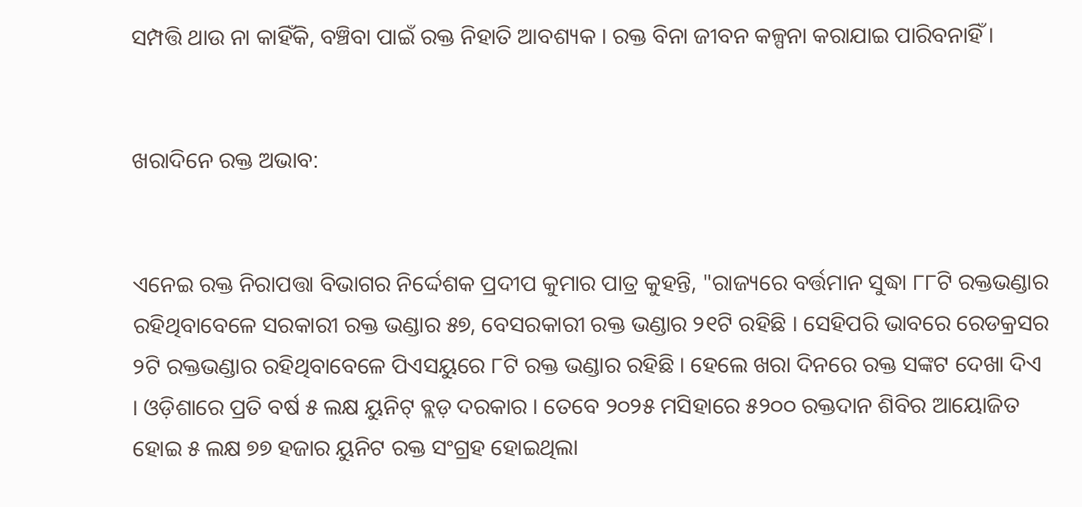ସମ୍ପତ୍ତି ଥାଉ ନା କାହିଁକି, ବଞ୍ଚିବା ପାଇଁ ରକ୍ତ ନିହାତି ଆବଶ୍ୟକ । ରକ୍ତ ବିନା ଜୀବନ କଳ୍ପନା କରାଯାଇ ପାରିବନାହିଁ ।


ଖରାଦିନେ ରକ୍ତ ଅଭାବ:


ଏନେଇ ରକ୍ତ ନିରାପତ୍ତା ବିଭାଗର ନିର୍ଦ୍ଦେଶକ ପ୍ରଦୀପ କୁମାର ପାତ୍ର କୁହନ୍ତି, "ରାଜ୍ୟରେ ବର୍ତ୍ତମାନ ସୁଦ୍ଧା ୮୮ଟି ରକ୍ତଭଣ୍ଡାର ରହିଥିବାବେଳେ ସରକାରୀ ରକ୍ତ ଭଣ୍ଡାର ୫୭, ବେସରକାରୀ ରକ୍ତ ଭଣ୍ଡାର ୨୧ଟି ରହିଛି । ସେହିପରି ଭାବରେ ରେଡକ୍ରସର ୨ଟି ରକ୍ତଭଣ୍ଡାର ରହିଥିବାବେଳେ ପିଏସୟୁରେ ୮ଟି ରକ୍ତ ଭଣ୍ଡାର ରହିଛି । ହେଲେ ଖରା ଦିନରେ ରକ୍ତ ସଙ୍କଟ ଦେଖା ଦିଏ । ଓଡ଼ିଶାରେ ପ୍ରତି ବର୍ଷ ୫ ଲକ୍ଷ ୟୁନିଟ୍ ବ୍ଲଡ଼ ଦରକାର । ତେବେ ୨୦୨୫ ମସିହାରେ ୫୨୦୦ ରକ୍ତଦାନ ଶିବିର ଆୟୋଜିତ ହୋଇ ୫ ଲକ୍ଷ ୭୭ ହଜାର ୟୁନିଟ ରକ୍ତ ସଂଗ୍ରହ ହୋଇଥିଲା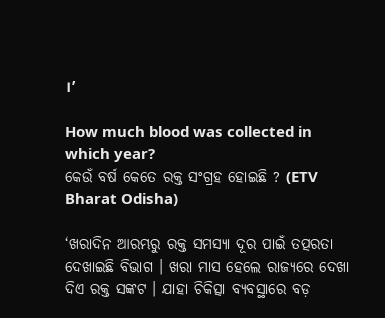।’

How much blood was collected in which year?
କେଉଁ ବର୍ଷ କେତେ ରକ୍ତ ସଂଗ୍ରହ ହୋଇଛି ? (ETV Bharat Odisha)

‘ଖରାଦିନ ଆରମ୍ଭରୁ ରକ୍ତ ସମସ୍ୟା ଦୂର ପାଇଁ ତତ୍ପରତା ଦେଖାଇଛି ବିଭାଗ । ଖରା ମାସ ହେଲେ ରାଜ୍ୟରେ ଦେଖା ଦିଏ ରକ୍ତ ସଙ୍କଟ । ଯାହା ଚିକିତ୍ସା ବ୍ୟବସ୍ଥାରେ ବଡ଼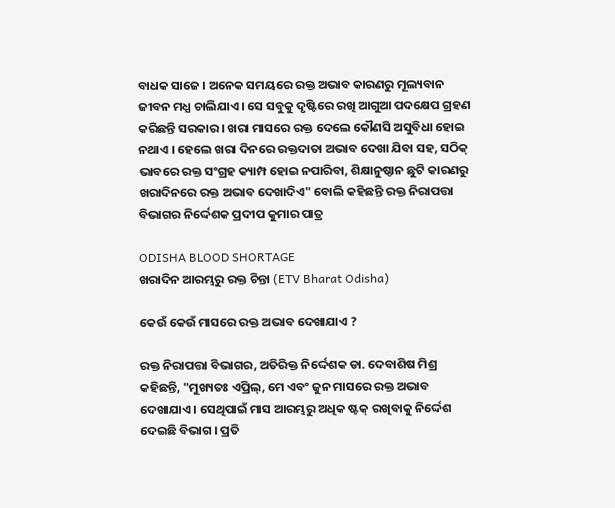ବାଧକ ସାଜେ । ଅନେକ ସମୟରେ ରକ୍ତ ଅଭାବ କାରଣରୁ ମୂଲ୍ୟବାନ ଜୀବନ ମଧ୍ଯ ଚାଲିଯାଏ । ସେ ସବୁକୁ ଦୃଷ୍ଟିରେ ରଖି ଆଗୁଆ ପଦକ୍ଷେପ ଗ୍ରହଣ କରିଛନ୍ତି ସରକାର । ଖରା ମାସରେ ରକ୍ତ ଦେଲେ କୌଣସି ଅସୁବିଧା ହୋଇ ନଥାଏ । ହେଲେ ଖରା ଦିନରେ ରକ୍ତଦାତା ଅଭାବ ଦେଖା ଯିବା ସହ, ସଠିକ୍ ଭାବରେ ରକ୍ତ ସଂଗ୍ରହ କ୍ୟାମ୍ପ ହୋଇ ନପାରିବା, ଶିକ୍ଷାନୁଷ୍ଠାନ ଛୁଟି କାରଣରୁ ଖରାଦିନରେ ରକ୍ତ ଅଭାବ ଦେଖାଦିଏ" ବୋଲି କହିଛନ୍ତି ରକ୍ତ ନିରାପତ୍ତା ବିଭାଗର ନିର୍ଦ୍ଦେଶକ ପ୍ରଦୀପ କୁମାର ପାତ୍ର

ODISHA BLOOD SHORTAGE
ଖରାଦିନ ଆରମ୍ଭରୁ ରକ୍ତ ଚିନ୍ତା (ETV Bharat Odisha)

କେଉଁ କେଉଁ ମାସରେ ରକ୍ତ ଅଭାବ ଦେଖାଯାଏ ?

ରକ୍ତ ନିରାପତ୍ତା ବିଭାଗର, ଅତିରିକ୍ତ ନିର୍ଦ୍ଦେଶକ ଡା. ଦେବାଶିଷ ମିଶ୍ର କହିଛନ୍ତି, "ମୁଖ୍ୟତଃ ଏପ୍ରିଲ୍, ମେ ଏବଂ ଜୁନ ମାସରେ ରକ୍ତ ଅଭାବ ଦେଖାଯାଏ । ସେଥିପାଇଁ ମାସ ଆରମ୍ଭରୁ ଅଧିକ ଷ୍ଟକ୍ ରଖିବାକୁ ନିର୍ଦ୍ଦେଶ ଦେଇଛି ବିଭାଗ । ପ୍ରତି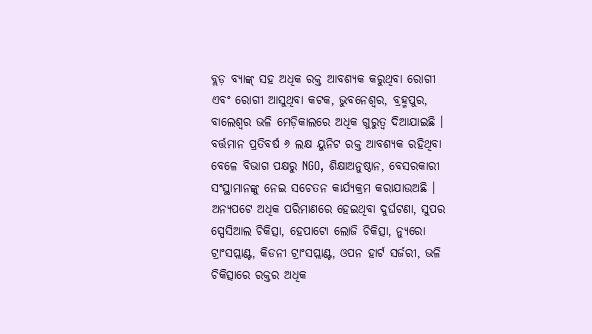ବ୍ଲଡ଼ ବ୍ୟାଙ୍କ୍ ସହ ଅଧିକ ରକ୍ତ ଆବଶ୍ୟକ କରୁଥିବା ରୋଗୀ ଏବଂ ରୋଗୀ ଆସୁଥିବା କଟକ, ଭୁବନେଶ୍ୱର, ବ୍ରହ୍ମପୁର, ବାଲେଶ୍ଵର ଭଳି ମେଡ଼ିକାଲରେ ଅଧିକ ଗୁରୁତ୍ବ ଦିଆଯାଇଛି । ବର୍ତ୍ତମାନ ପ୍ରତିବର୍ଷ ୬ ଲକ୍ଷ ୟୁନିଟ ରକ୍ତ ଆବଶ୍ୟକ ରହିଥିବା ବେଳେ ବିଭାଗ ପକ୍ଷରୁ NGO, ଶିକ୍ଷାଅନୁଷ୍ଠାନ, ବେସରକାରୀ ସଂସ୍ଥାମାନଙ୍କୁ ନେଇ ସଚେତନ କାର୍ଯ୍ୟକ୍ରମ କରାଯାଉଅଛି । ଅନ୍ୟପଟେ ଅଧିକ ପରିମାଣରେ ହେଇଥିବା ଦୁର୍ଘଟଣା, ସୁପର ସ୍ପେସିଆଲ ଚିକିତ୍ସା, ହେପାଟୋ ଲୋଜି ଚିକିତ୍ସା, ନ୍ୟୁରୋ ଟ୍ରାଂସପ୍ଲାଣ୍ଟ, କିଡନୀ ଟ୍ରାଂସପ୍ଲାଣ୍ଟ, ଓପନ ହାର୍ଟ ସର୍ଜରୀ, ଭଳି ଚିକିତ୍ସାରେ ରକ୍ତର ଅଧିକ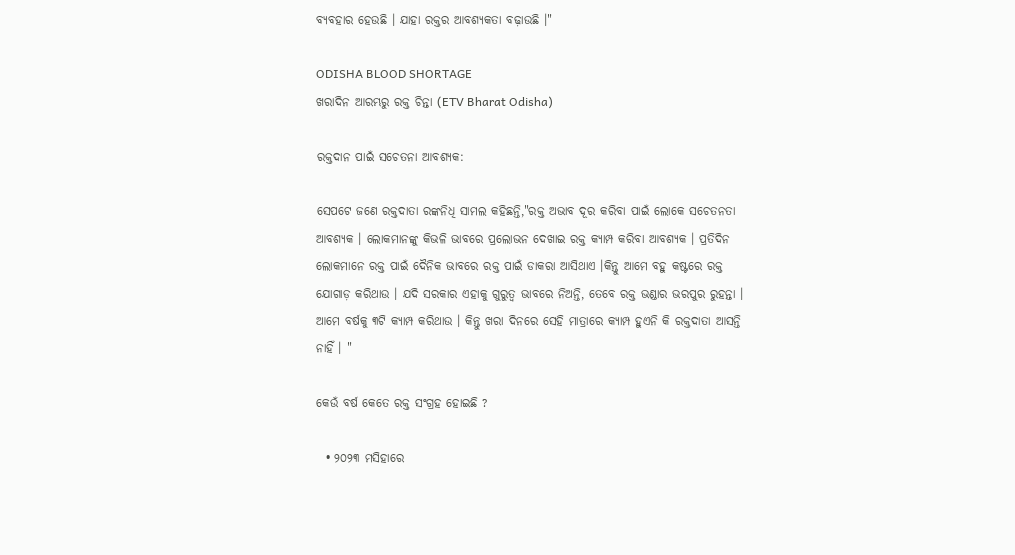ବ୍ଯବହାର ହେଉଛି । ଯାହା ରକ୍ତର ଆବଶ୍ୟକତା ବଢ଼ାଉଛି ।"

ODISHA BLOOD SHORTAGE
ଖରାଦିନ ଆରମ୍ଭରୁ ରକ୍ତ ଚିନ୍ତା (ETV Bharat Odisha)

ରକ୍ତଦାନ ପାଇଁ ସଚେତନା ଆବଶ୍ୟକ:

ସେପଟେ ଜଣେ ରକ୍ତଦାତା ରଙ୍କନିଧି ସାମଲ କହିଛନ୍ତି,"ରକ୍ତ ଅଭାବ ଦୂର କରିବା ପାଇଁ ଲୋକେ ସଚେତନତା ଆବଶ୍ୟକ । ଲୋକମାନଙ୍କୁ କିଭଳି ଭାବରେ ପ୍ରଲୋଭନ ଦେଖାଇ ରକ୍ତ କ୍ୟାମ୍ପ କରିବା ଆବଶ୍ୟକ । ପ୍ରତିଦିନ ଲୋକମାନେ ରକ୍ତ ପାଇଁ ଦୈନିକ ଭାବରେ ରକ୍ତ ପାଇଁ ଡାକରା ଆସିଥାଏ ।କିନ୍ତୁ ଆମେ ବହୁ କଷ୍ଟରେ ରକ୍ତ ଯୋଗାଡ଼ କରିଥାଉ । ଯଦି ସରକାର ଏହାକୁ ଗୁରୁତ୍ୱ ଭାବରେ ନିଅନ୍ତି, ତେବେ ରକ୍ତ ଭଣ୍ଡାର ଭରପୁର ରୁହନ୍ତା । ଆମେ ବର୍ଷକୁ ୩ଟି କ୍ୟାମ୍ପ କରିଥାଉ । କିନ୍ତୁ ଖରା ଦିନରେ ସେହି ମାତ୍ରାରେ କ୍ୟାମ୍ପ ହୁଏନି କି ରକ୍ତଦାତା ଆସନ୍ତି ନାହିଁ । "

କେଉଁ ବର୍ଷ କେତେ ରକ୍ତ ସଂଗ୍ରହ ହୋଇଛି ?

  • ୨୦୨୩ ମସିହାରେ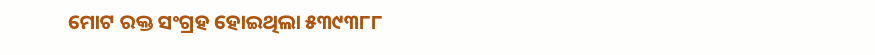ମୋଟ ରକ୍ତ ସଂଗ୍ରହ ହୋଇଥିଲା ୫୩୯୩୮୮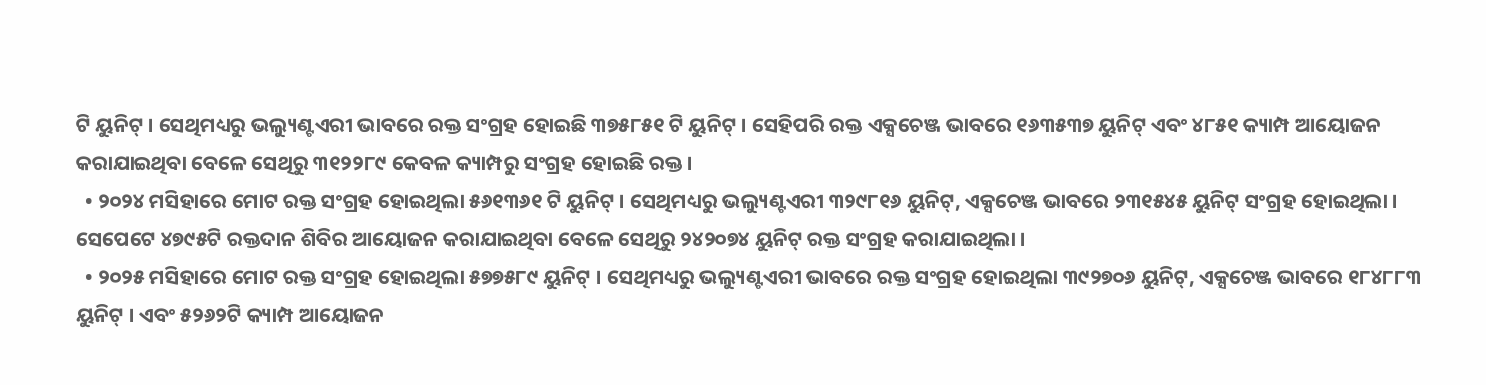ଟି ୟୁନିଟ୍ । ସେଥିମଧ୍ୟରୁ ଭଲ୍ୟୁଣ୍ଟଏରୀ ଭାବରେ ରକ୍ତ ସଂଗ୍ରହ ହୋଇଛି ୩୭୫୮୫୧ ଟି ୟୁନିଟ୍ । ସେହିପରି ରକ୍ତ ଏକ୍ସଚେଞ୍ଜ ଭାବରେ ୧୬୩୫୩୭ ୟୁନିଟ୍ ଏବଂ ୪୮୫୧ କ୍ୟାମ୍ପ ଆୟୋଜନ କରାଯାଇଥିବା ବେଳେ ସେଥିରୁ ୩୧୨୨୮୯ କେବଳ କ୍ୟାମ୍ପରୁ ସଂଗ୍ରହ ହୋଇଛି ରକ୍ତ ।
  • ୨୦୨୪ ମସିହାରେ ମୋଟ ରକ୍ତ ସଂଗ୍ରହ ହୋଇଥିଲା ୫୬୧୩୬୧ ଟି ୟୁନିଟ୍ । ସେଥିମଧ୍ୟରୁ ଭଲ୍ୟୁଣ୍ଟଏରୀ ୩୨୯୮୧୬ ୟୁନିଟ୍, ଏକ୍ସଚେଞ୍ଜ ଭାବରେ ୨୩୧୫୪୫ ୟୁନିଟ୍ ସଂଗ୍ରହ ହୋଇଥିଲା । ସେପେଟେ ୪୭୯୫ଟି ରକ୍ତଦାନ ଶିବିର ଆୟୋଜନ କରାଯାଇଥିବା ବେଳେ ସେଥିରୁ ୨୪୨୦୭୪ ୟୁନିଟ୍ ରକ୍ତ ସଂଗ୍ରହ କରାଯାଇଥିଲା ।
  • ୨୦୨୫ ମସିହାରେ ମୋଟ ରକ୍ତ ସଂଗ୍ରହ ହୋଇଥିଲା ୫୭୭୫୮୯ ୟୁନିଟ୍ । ସେଥିମଧ୍ୟରୁ ଭଲ୍ୟୁଣ୍ଟଏରୀ ଭାବରେ ରକ୍ତ ସଂଗ୍ରହ ହୋଇଥିଲା ୩୯୨୭୦୬ ୟୁନିଟ୍, ଏକ୍ସଚେଞ୍ଜ ଭାବରେ ୧୮୪୮୮୩ ୟୁନିଟ୍ । ଏବଂ ୫୨୬୨ଟି କ୍ୟାମ୍ପ ଆୟୋଜନ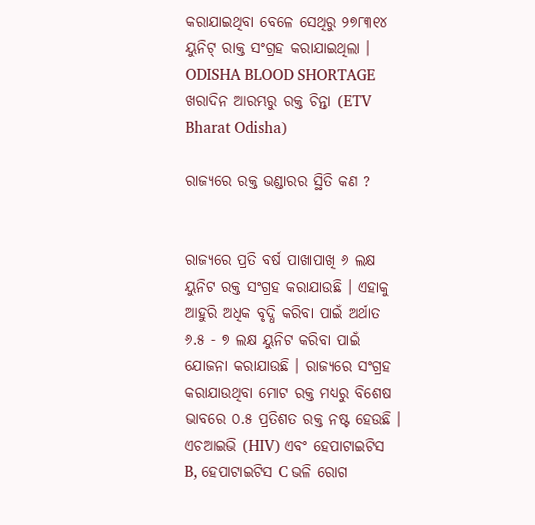କରାଯାଇଥିବା ବେଳେ ସେଥିରୁ ୨୭୮୩୧୪ ୟୁନିଟ୍ ରାକ୍ତ ସଂଗ୍ରହ କରାଯାଇଥିଲା ।
ODISHA BLOOD SHORTAGE
ଖରାଦିନ ଆରମ୍ଭରୁ ରକ୍ତ ଚିନ୍ତା (ETV Bharat Odisha)

ରାଜ୍ୟରେ ରକ୍ତ ଭଣ୍ଡାରର ସ୍ଥିତି କଣ ?


ରାଜ୍ୟରେ ପ୍ରତି ବର୍ଷ ପାଖାପାଖି ୬ ଲକ୍ଷ ୟୁନିଟ ରକ୍ତ ସଂଗ୍ରହ କରାଯାଉଛି । ଏହାକୁ ଆହୁରି ଅଧିକ ବୃଦ୍ଧି କରିବା ପାଇଁ ଅର୍ଥାତ ୬.୫ - ୭ ଲକ୍ଷ ୟୁନିଟ କରିବା ପାଇଁ ଯୋଜନା କରାଯାଉଛି । ରାଜ୍ୟରେ ସଂଗ୍ରହ କରାଯାଉଥିବା ମୋଟ ରକ୍ତ ମଧ୍ୟରୁ ବିଶେଷ ଭାବରେ ୦.୫ ପ୍ରତିଶତ ରକ୍ତ ନଷ୍ଟ ହେଉଛି । ଏଚଆଇଭି (HIV) ଏବଂ ହେପାଟାଇଟିସ B, ହେପାଟାଇଟିସ C ଭଳି ରୋଗ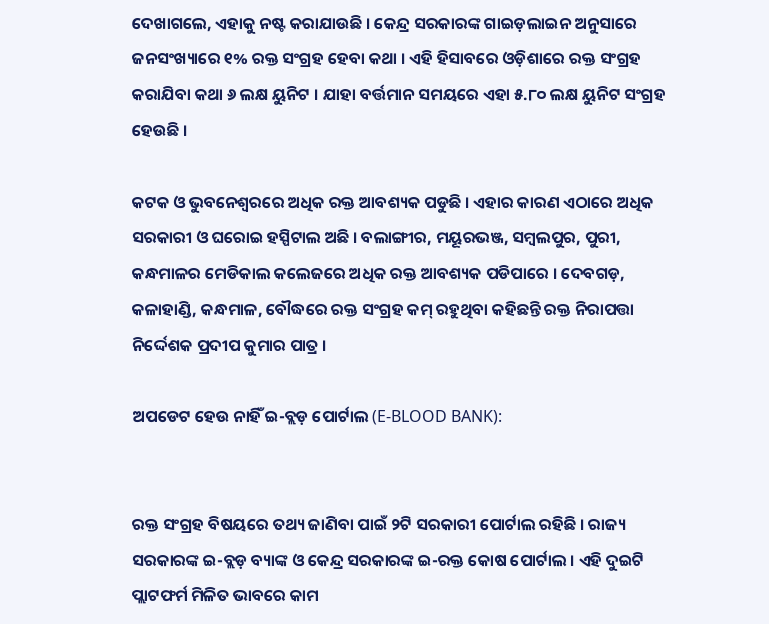ଦେଖାଗଲେ, ଏହାକୁ ନଷ୍ଟ କରାଯାଉଛି । କେନ୍ଦ୍ର ସରକାରଙ୍କ ଗାଇଡ଼ଲାଇନ ଅନୁସାରେ ଜନସଂଖ୍ୟାରେ ୧% ରକ୍ତ ସଂଗ୍ରହ ହେବା କଥା । ଏହି ହିସାବରେ ଓଡ଼ିଶାରେ ରକ୍ତ ସଂଗ୍ରହ କରାଯିବା କଥା ୬ ଲକ୍ଷ ୟୁନିଟ । ଯାହା ବର୍ତ୍ତମାନ ସମୟରେ ଏହା ୫.୮୦ ଲକ୍ଷ ୟୁନିଟ ସଂଗ୍ରହ ହେଉଛି ।

କଟକ ଓ ଭୁବନେଶ୍ୱରରେ ଅଧିକ ରକ୍ତ ଆବଶ୍ୟକ ପଡୁଛି । ଏହାର କାରଣ ଏଠାରେ ଅଧିକ ସରକାରୀ ଓ ଘରୋଇ ହସ୍ପିଟାଲ ଅଛି । ବଲାଙ୍ଗୀର, ମୟୂରଭଞ୍ଜ, ସମ୍ବଲପୁର, ପୁରୀ, କନ୍ଧମାଳର ମେଡିକାଲ କଲେଜରେ ଅଧିକ ରକ୍ତ ଆବଶ୍ୟକ ପଡିପାରେ । ଦେବଗଡ଼, କଳାହାଣ୍ଡି, କନ୍ଧମାଳ, ବୌଦ୍ଧରେ ରକ୍ତ ସଂଗ୍ରହ କମ୍ ରହୁଥିବା କହିଛନ୍ତି ରକ୍ତ ନିରାପତ୍ତା ନିର୍ଦ୍ଦେଶକ ପ୍ରଦୀପ କୁମାର ପାତ୍ର ।

ଅପଡେଟ ହେଉ ନାହିଁ ଇ-ବ୍ଲଡ଼ ପୋର୍ଟାଲ (E-BLOOD BANK):


ରକ୍ତ ସଂଗ୍ରହ ବିଷୟରେ ତଥ୍ୟ ଜାଣିବା ପାଇଁ ୨ଟି ସରକାରୀ ପୋର୍ଟାଲ ରହିଛି । ରାଜ୍ୟ ସରକାରଙ୍କ ଇ-ବ୍ଲଡ଼ ବ୍ୟାଙ୍କ ଓ କେନ୍ଦ୍ର ସରକାରଙ୍କ ଇ-ରକ୍ତ କୋଷ ପୋର୍ଟାଲ । ଏହି ଦୁଇଟି ପ୍ଲାଟଫର୍ମ ମିଳିତ ଭାବରେ କାମ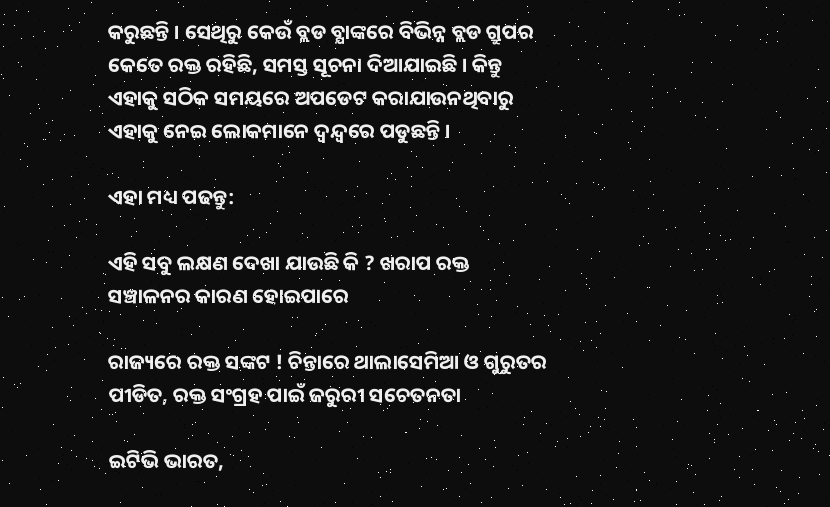କରୁଛନ୍ତି । ସେଥିରୁ କେଉଁ ବ୍ଲଡ ବ୍ଯାଙ୍କରେ ବିଭିନ୍ନ ବ୍ଲଡ ଗ୍ରୁପର କେତେ ରକ୍ତ ରହିଛି, ସମସ୍ତ ସୂଚନା ଦିଆଯାଇଛି । କିନ୍ତୁ ଏହାକୁ ସଠିକ ସମୟରେ ଅପଡେଟ କରାଯାଉନଥିବାରୁ ଏହାକୁ ନେଇ ଲୋକମାନେ ଦ୍ୱନ୍ଦ୍ୱରେ ପଡୁଛନ୍ତି ।

ଏହା ମଧ୍ୟ ପଢନ୍ତୁ:

ଏହି ସବୁ ଲକ୍ଷଣ ଦେଖା ଯାଉଛି କି ? ଖରାପ ରକ୍ତ ସଞ୍ଚାଳନର କାରଣ ହୋଇପାରେ

ରାଜ୍ୟରେ ରକ୍ତ ସଙ୍କଟ ! ଚିନ୍ତାରେ ଥାଲାସେମିଆ ଓ ଗୁରୁତର ପୀଡିତ, ରକ୍ତ ସଂଗ୍ରହ ପାଇଁ ଜରୁରୀ ସଚେତନତା

ଇଟିଭି ଭାରତ,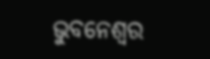ଭୁବନେଶ୍ବର